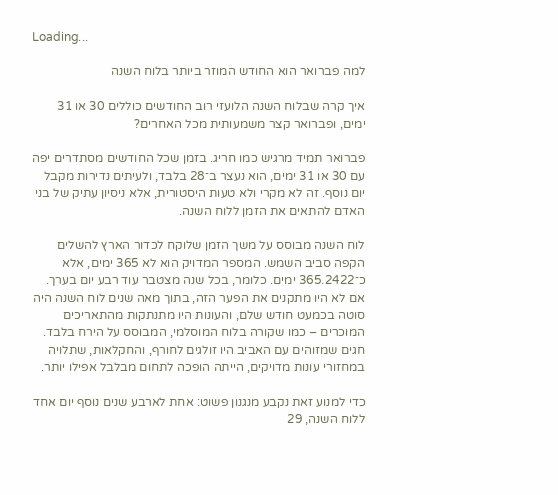Loading...

למה פברואר הוא החודש המוזר ביותר בלוח השנה

איך קרה שבלוח השנה הלועזי רוב החודשים כוללים 30 או 31 ימים, ופברואר קצר משמעותית מכל האחרים?

פברואר תמיד מרגיש כמו חריג. בזמן שכל החודשים מסתדרים יפה עם 30 או 31 ימים, הוא נעצר ב־28 בלבד, ולעיתים נדירות מקבל יום נוסף. זה לא מקרי ולא טעות היסטורית, אלא ניסיון עתיק של בני האדם להתאים את הזמן ללוח השנה.

לוח השנה מבוסס על משך הזמן שלוקח לכדור הארץ להשלים הקפה סביב השמש. המספר המדויק הוא לא 365 ימים, אלא כ־365.2422 ימים. כלומר, בכל שנה מצטבר עוד רבע יום בערך. אם לא היו מתקנים את הפער הזה, בתוך מאה שנים לוח השנה היה סוטה בכמעט חודש שלם, והעונות היו מתנתקות מהתאריכים המוכרים – כמו שקורה בלוח המוסלמי, המבוסס על הירח בלבד. חגים שמזוהים עם האביב היו זולגים לחורף, והחקלאות, שתלויה במחזורי עונות מדויקים, הייתה הופכה לתחום מבלבל אפילו יותר.

כדי למנוע זאת נקבע מנגנון פשוט: אחת לארבע שנים נוסף יום אחד ללוח השנה, 29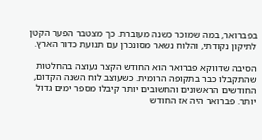בפברואר, במה שמוכר כשנה מעוברת. כך מצטבר הפער הקטן לתיקון נקודתי, והלוח נשאר מסונכרן עם תנועת כדור הארץ.

הסיבה שדווקא פברואר הוא החודש הקצר נעוצה בהחלטות שהתקבלו כבר בתקופה הרומית. כשעוצב לוח השנה הקדום, החודשים הראשונים והחשובים יותר קיבלו מספר ימים גדול יותר. פברואר היה אז החודש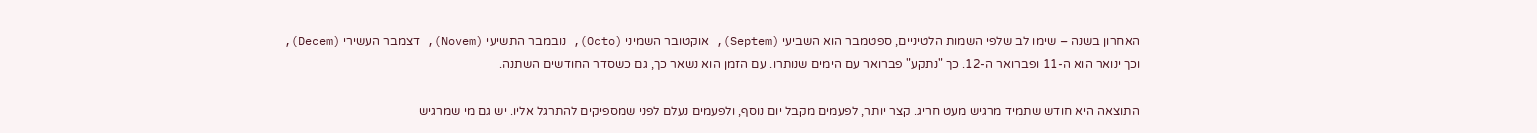האחרון בשנה – שימו לב שלפי השמות הלטיניים, ספטמבר הוא השביעי (Septem), אוקטובר השמיני (Octo), נובמבר התשיעי (Novem), דצמבר העשירי (Decem), וכך ינואר הוא ה-11 ופברואר ה-12. כך "נתקע" פברואר עם הימים שנותרו. עם הזמן הוא נשאר כך, גם כשסדר החודשים השתנה.

התוצאה היא חודש שתמיד מרגיש מעט חריג. קצר יותר, לפעמים מקבל יום נוסף, ולפעמים נעלם לפני שמספיקים להתרגל אליו. יש גם מי שמרגיש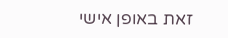זאת באופן אישי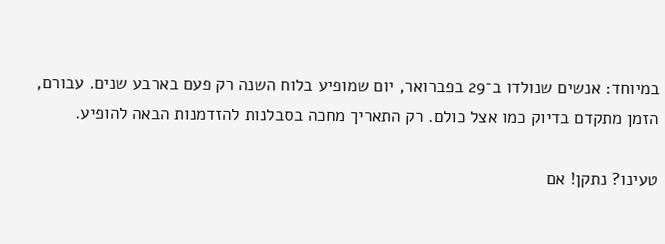במיוחד: אנשים שנולדו ב־29 בפברואר, יום שמופיע בלוח השנה רק פעם בארבע שנים. עבורם, הזמן מתקדם בדיוק כמו אצל כולם. רק התאריך מחכה בסבלנות להזדמנות הבאה להופיע.

טעינו? נתקן! אם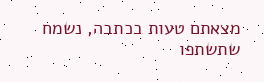מצאתם טעות בכתבה, נשמח שתשתפו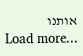אותנו
Load more...